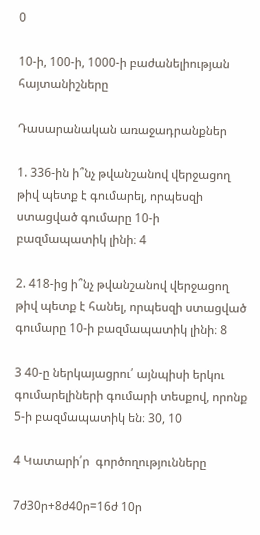0

10-ի, 100-ի, 1000-ի բաժանելիության հայտանիշները

Դասարանական առաջադրանքներ

1. 336-ին ի՞նչ թվանշանով վերջացող թիվ պետք է գումարել, որպեսզի ստացված գումարը 10-ի բազմապատիկ լինի։ 4

2. 418-ից ի՞նչ թվանշանով վերջացող թիվ պետք է հանել, որպեսզի ստացված գումարը 10-ի բազմապատիկ լինի։ 8

3 40-ը ներկայացրու՛ այնպիսի երկու գումարելիների գումարի տեսքով, որոնք 5-ի բազմապատիկ են։ 30, 10

4 Կատարի՛ր  գործողությունները

7ժ30ր+8ժ40ր=16ժ 10ր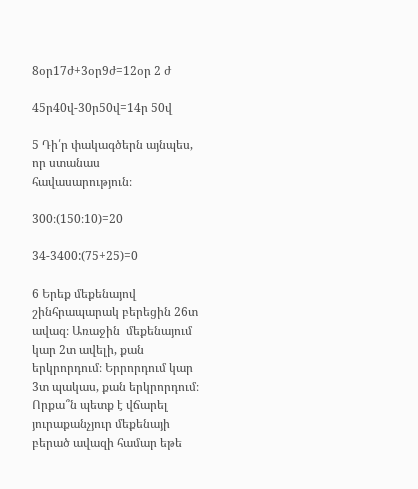8օր17ժ+3օր9ժ=12օր 2 ժ

45ր40վ-30ր50վ=14ր 50վ

5 Դի՛ր փակագծերն այնպես, որ ստանաս հավասարություն։

300։(150։10)=20

34-3400:(75+25)=0

6 Երեք մեքենայով շինհրապարակ բերեցին 26տ ավազ։ Առաջին  մեքենայում կար 2տ ավելի, քան երկրորդում։ Երրորդում կար 3տ պակաս, քան երկրորդում։ Որքա՞ն պետք է վճարել յուրաքանչյուր մեքենայի բերած ավազի համար եթե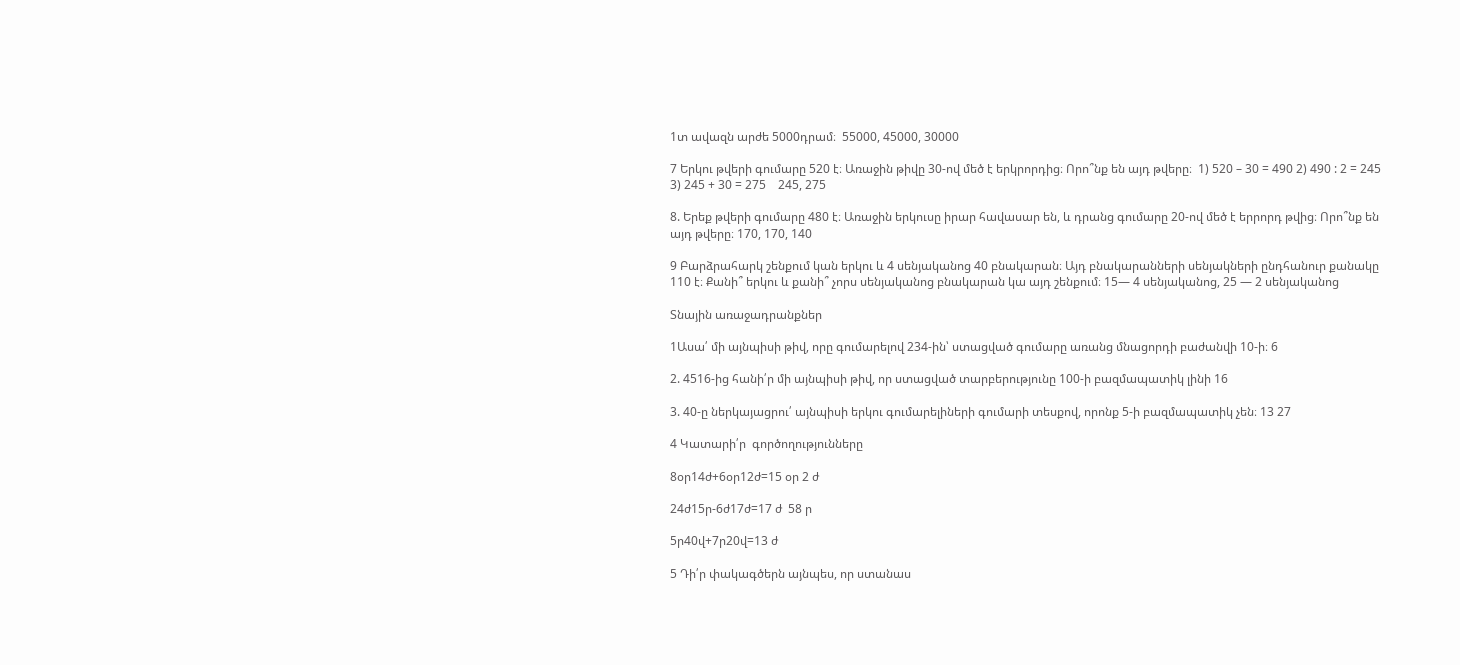1տ ավազն արժե 5000դրամ։  55000, 45000, 30000

7 Երկու թվերի գումարը 520 է։ Առաջին թիվը 30-ով մեծ է երկրորդից։ Որո՞նք են այդ թվերը։  1) 520 – 30 = 490 2) 490 : 2 = 245  3) 245 + 30 = 275    245, 275

8. Երեք թվերի գումարը 480 է։ Առաջին երկուսը իրար հավասար են, և դրանց գումարը 20-ով մեծ է երրորդ թվից։ Որո՞նք են այդ թվերը։ 170, 170, 140

9 Բարձրահարկ շենքում կան երկու և 4 սենյականոց 40 բնակարան։ Այդ բնակարանների սենյակների ընդհանուր քանակը 110 է։ Քանի՞ երկու և քանի՞ չորս սենյականոց բնակարան կա այդ շենքում։ 15— 4 սենյականոց, 25 — 2 սենյականոց

Տնային առաջադրանքներ

1Ասա՛ մի այնպիսի թիվ, որը գումարելով 234-ին՝ ստացված գումարը առանց մնացորդի բաժանվի 10-ի։ 6

2. 4516-ից հանի՛ր մի այնպիսի թիվ, որ ստացված տարբերությունը 100-ի բազմապատիկ լինի 16

3. 40-ը ներկայացրու՛ այնպիսի երկու գումարելիների գումարի տեսքով, որոնք 5-ի բազմապատիկ չեն։ 13 27

4 Կատարի՛ր  գործողությունները

8օր14ժ+6օր12ժ=15 օր 2 ժ

24ժ15ր-6ժ17ժ=17 ժ  58 ր

5ր40վ+7ր20վ=13 ժ

5 Դի՛ր փակագծերն այնպես, որ ստանաս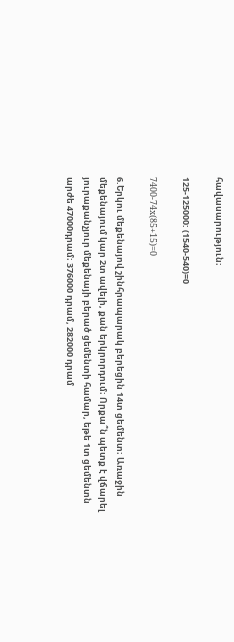հավասարություն։

125-125000: (1540-540)=0

7400-74x(85+15)=0

6.Երկու մեքենայով շինհրապարակ բերեցին 14տ ցեմենտ։ Առաջին մեքենայում կար 2տ ավելի, քան երկրորդում։ Որքա՞ն պետք է վճարել յուրաքանչյուր մեքենայի բերած ցեմենտի համար, եթե 1տ ցեմենտն արժե 47000դրամ։ 376000 դրամ, 282000 դրամ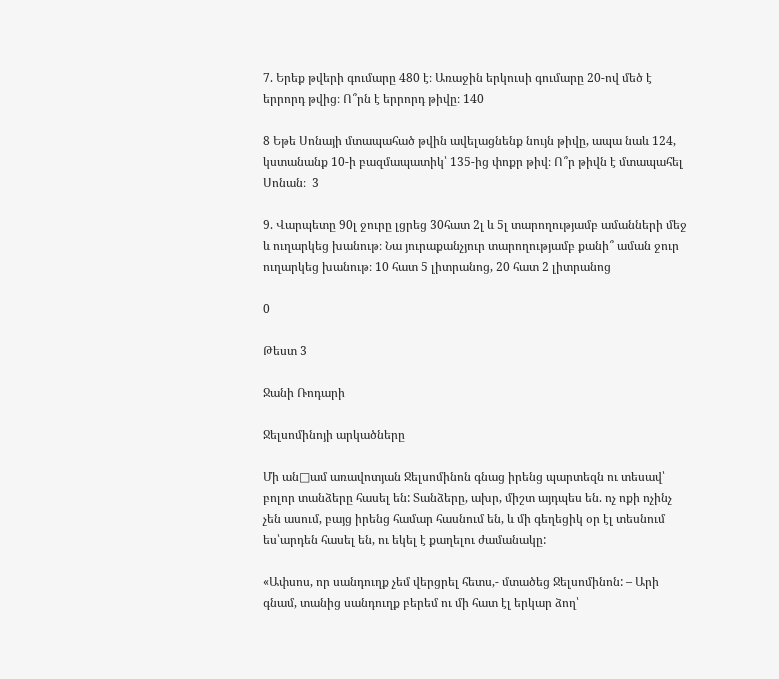7. Երեք թվերի գումարը 480 է։ Առաջին երկուսի գումարը 20-ով մեծ է երրորդ թվից։ Ո՞րն է երրորդ թիվը։ 140

8 Եթե Սոնայի մտապահած թվին ավելացնենք նույն թիվը, ապա նաև 124, կստանանք 10-ի բազմապատիկ՝ 135-ից փոքր թիվ։ Ո՞ր թիվն է մտապահել Սոնան։  3

9. Վարպետը 90լ ջուրը լցրեց 30հատ 2լ և 5լ տարողությամբ ամանների մեջ և ուղարկեց խանութ։ Նա յուրաքանչյուր տարողությամբ քանի՞ աման ջուր ուղարկեց խանութ։ 10 հատ 5 լիտրանոց, 20 հատ 2 լիտրանոց

0

Թեստ 3

Ջանի Ռոդարի

Ջելսոմինոյի արկածները

Մի ան□ամ առավոտյան Ջելսոմինոն գնաց իրենց պարտեզն ու տեսավ՝  բոլոր տանձերը հասել են: Տանձերը, ախր, միշտ այդպես են. ոչ ոքի ոչինչ չեն ասում, բայց իրենց համար հասնում են, և մի գեղեցիկ օր էլ տեսնում ես՝արդեն հասել են, ու եկել է քաղելու ժամանակը:

«Ափսոս, որ սանդուղք չեմ վերցրել հետս,- մտածեց Ջելսոմինոն: – Արի գնամ, տանից սանդուղք բերեմ ու մի հատ էլ երկար ձող՝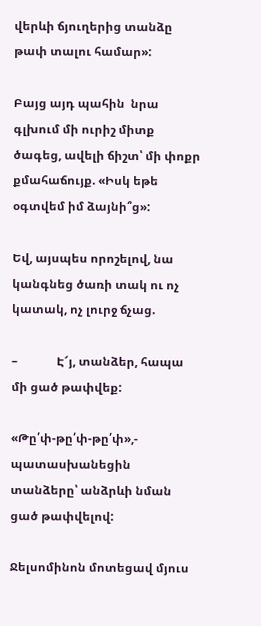վերևի ճյուղերից տանձը թափ տալու համար»:

Բայց այդ պահին  նրա գլխում մի ուրիշ միտք ծագեց, ավելի ճիշտ՝ մի փոքր քմահաճույք. «Իսկ եթե օգտվեմ իմ ձայնի՞ց»:

Եվ, այսպես որոշելով, նա կանգնեց ծառի տակ ու ոչ կատակ, ոչ լուրջ ճչաց.

–             Է՜յ, տանձեր, հապա մի ցած թափվեք:

«Թը՛փ-թը՛փ-թը՛փ»,- պատասխանեցին տանձերը՝ անձրևի նման ցած թափվելով:

Ջելսոմինոն մոտեցավ մյուս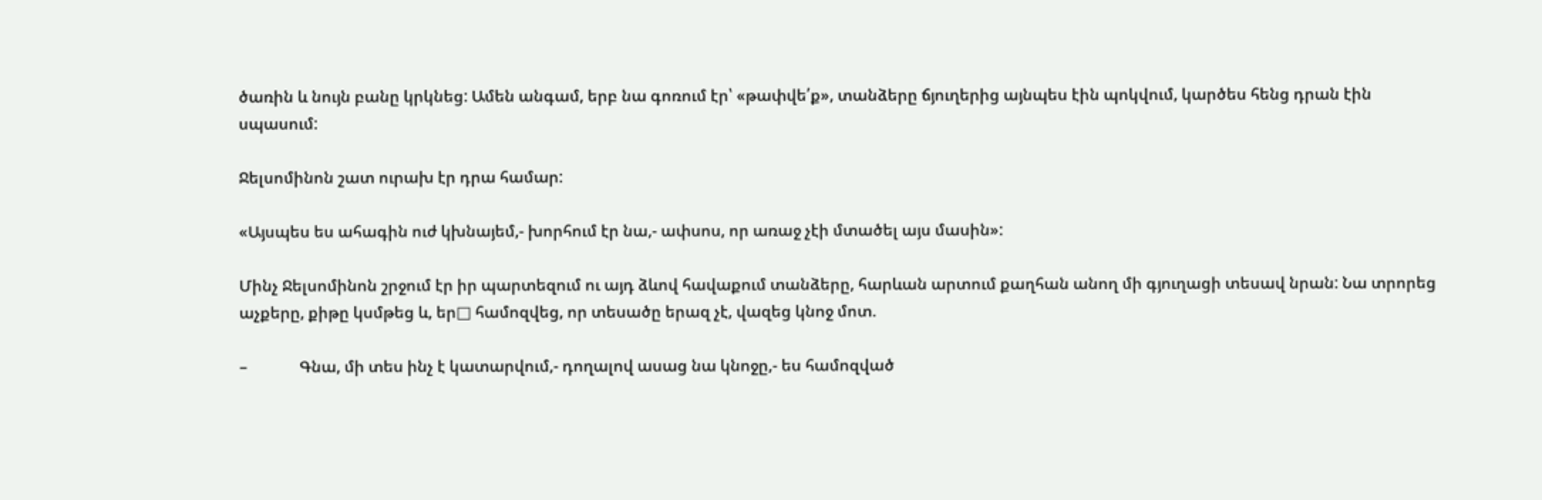ծառին և նույն բանը կրկնեց: Ամեն անգամ, երբ նա գոռում էր՝ «թափվե՛ք», տանձերը ճյուղերից այնպես էին պոկվում, կարծես հենց դրան էին սպասում:

Ջելսոմինոն շատ ուրախ էր դրա համար:

«Այսպես ես ահագին ուժ կխնայեմ,- խորհում էր նա,- ափսոս, որ առաջ չէի մտածել այս մասին»:

Մինչ Ջելսոմինոն շրջում էր իր պարտեզում ու այդ ձևով հավաքում տանձերը, հարևան արտում քաղհան անող մի գյուղացի տեսավ նրան: Նա տրորեց աչքերը, քիթը կսմթեց և, եր□ համոզվեց, որ տեսածը երազ չէ, վազեց կնոջ մոտ.

–             Գնա, մի տես ինչ է կատարվում,- դողալով ասաց նա կնոջը,- ես համոզված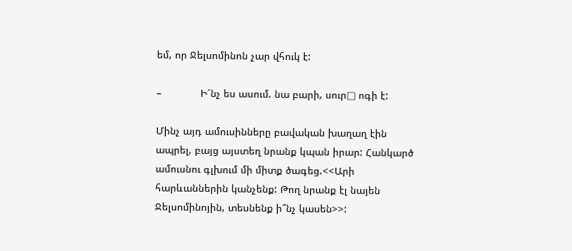եմ, որ Ջելսոմինոն չար վհուկ է:

–             Ի՜նչ ես ասում. նա բարի, սուր□ ոգի է:

Մինչ այդ ամուսինները բավական խաղաղ էին  ապրել, բայց այստեղ նրանք կպան իրար: Հանկարծ ամուսնու գլխում մի միտք ծագեց.<<Արի հարևաններին կանչենք: Թող նրանք էլ նայեն Ջելսոմինոյին, տեսնենք ի՞նչ կասեն>>: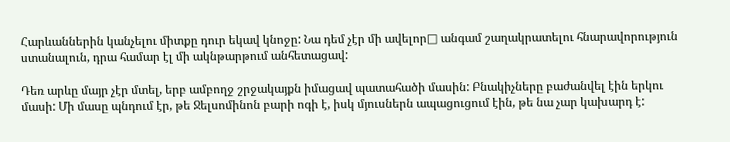Հարևաններին կանչելու միտքը դուր եկավ կնոջը: Նա դեմ չէր մի ավելոր□ անգամ շաղակրատելու հնարավորություն ստանալուն, դրա համար էլ մի ակնթարթում անհետացավ:

Դեռ արևը մայր չէր մտել, երբ ամբողջ շրջակայքն իմացավ պատահածի մասին: Բնակիչները բաժանվել էին երկու մասի: Մի մասը պնդում էր, թե Ջելսոմինոն բարի ոգի է, իսկ մյուսներն ապացուցում էին, թե նա չար կախարդ է: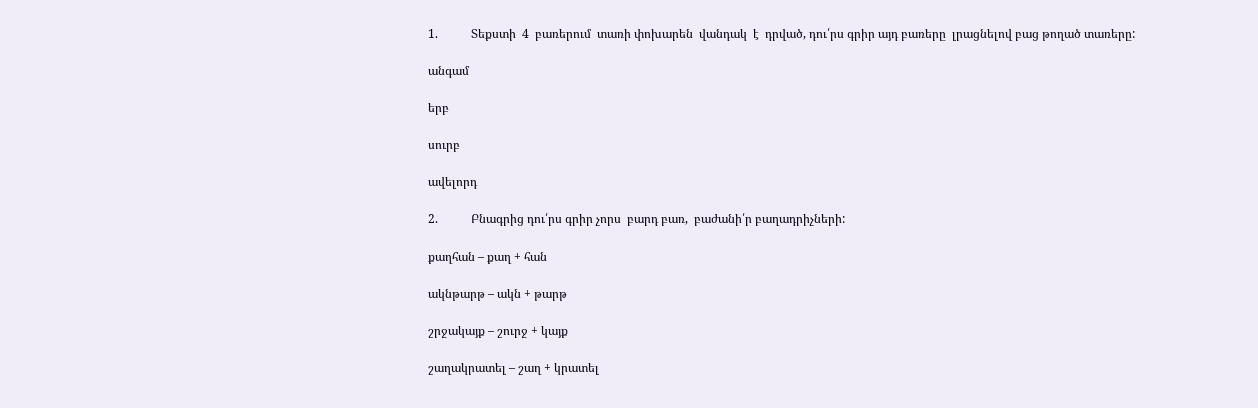1.           Տեքստի  4  բառերում  տառի փոխարեն  վանդակ  է  դրված, դու՛րս գրիր այդ բառերը  լրացնելով բաց թողած տառերը:

անգամ

երբ

սուրբ

ավելորդ

2.           Բնագրից դու՛րս գրիր չորս  բարդ բառ,  բաժանի՛ր բաղադրիչների:

քաղհան – քաղ + հան

ակնթարթ – ակն + թարթ

շրջակայք – շուրջ + կայք

շաղակրատել – շաղ + կրատել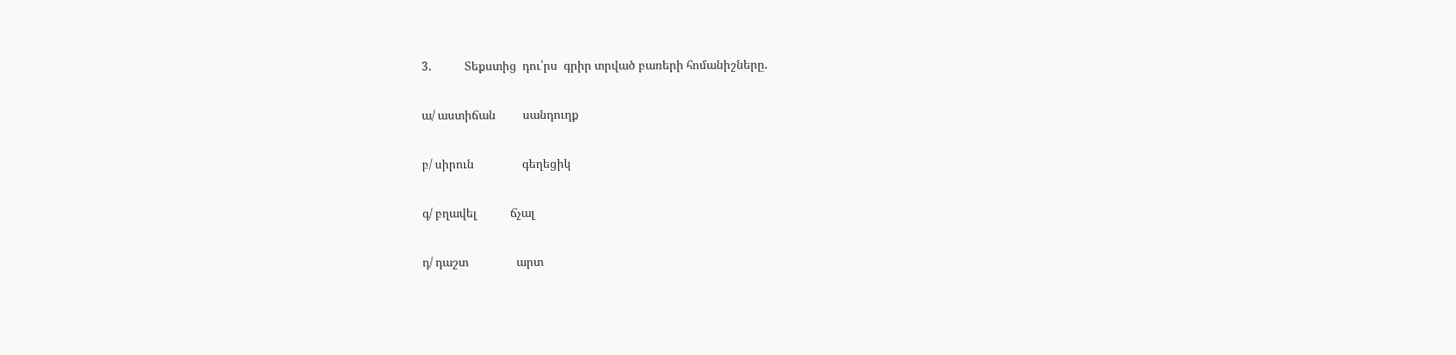3.           Տեքստից  դու՛րս  գրիր տրված բառերի հոմանիշները.

ա/ աստիճան         սանդուղք

բ/ սիրուն                գեղեցիկ

գ/ բղավել           ճչալ

դ/ դաշտ                արտ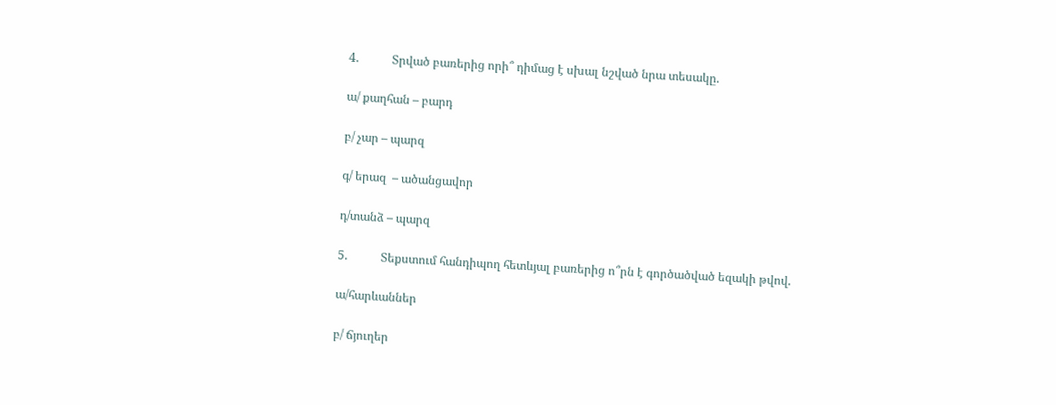4.           Տրված բառերից որի՞ դիմաց է սխալ նշված նրա տեսակը.

ա/ քաղհան – բարդ

բ/ չար – պարզ

գ/ երազ  – ածանցավոր

դ/տանձ – պարզ

5.           Տեքստում հանդիպող հետևյալ բառերից ո՞րն է գործածված եզակի թվով.

ա/հարևաններ

բ/ ճյուղեր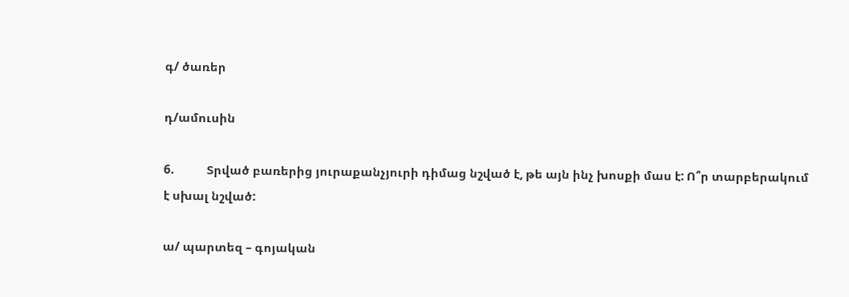գ/ ծառեր

դ/ամուսին

6.           Տրված բառերից յուրաքանչյուրի դիմաց նշված է, թե այն ինչ խոսքի մաս է: Ո՞ր տարբերակում է սխալ նշված:

ա/ պարտեզ – գոյական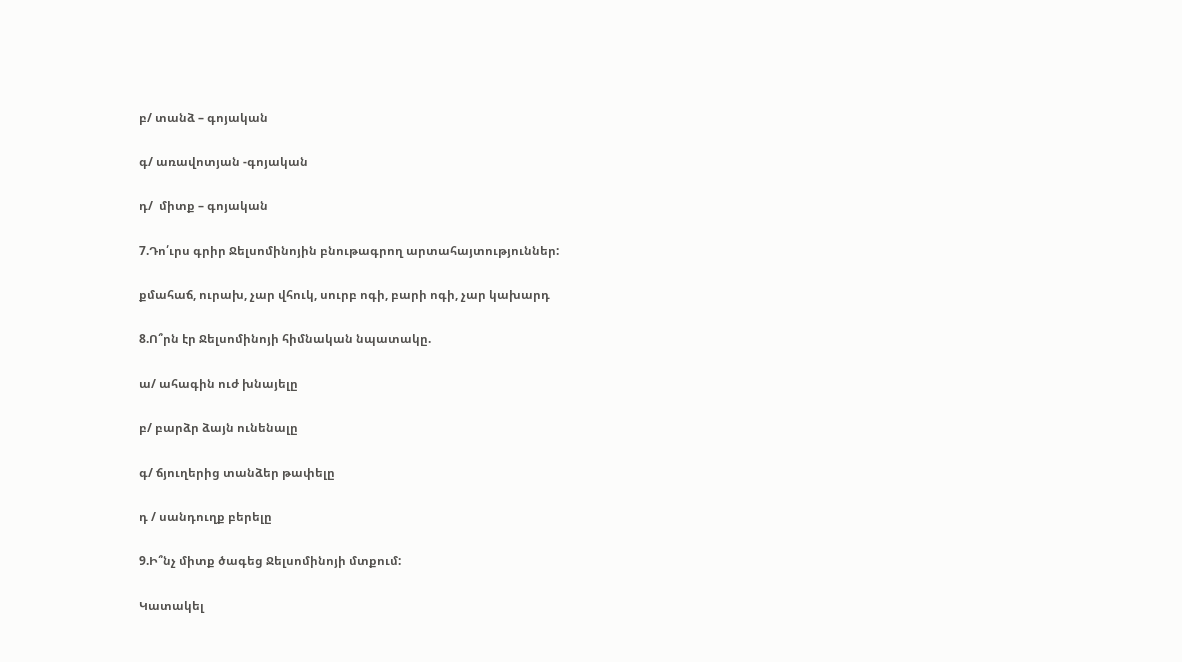բ/ տանձ – գոյական

գ/ առավոտյան -գոյական

դ/  միտք – գոյական

7.Դո՛ւրս գրիր Ջելսոմինոյին բնութագրող արտահայտություններ:

քմահաճ, ուրախ, չար վհուկ, սուրբ ոգի, բարի ոգի, չար կախարդ

8.Ո՞րն էր Ջելսոմինոյի հիմնական նպատակը.

ա/ ահագին ուժ խնայելը

բ/ բարձր ձայն ունենալը

գ/ ճյուղերից տանձեր թափելը

դ / սանդուղք բերելը

9.Ի՞նչ միտք ծագեց Ջելսոմինոյի մտքում:

Կատակել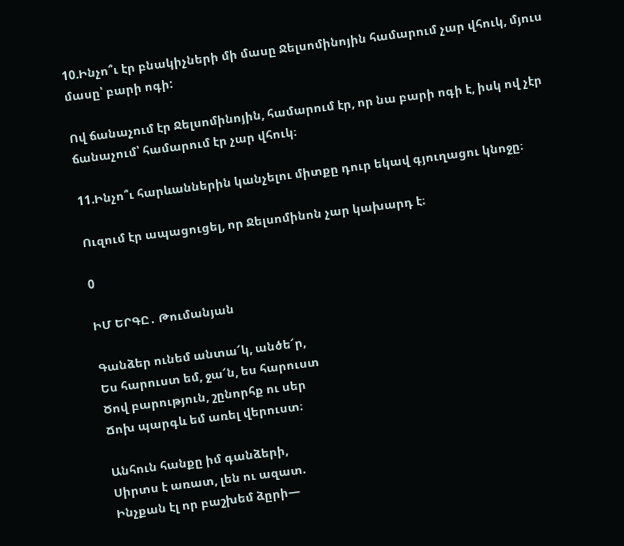10.Ինչո՞ւ էր բնակիչների մի մասը Ջելսոմինոյին համարում չար վհուկ, մյուս մասը՝ բարի ոգի:

Ով ճանաչում էր Ջելսոմինոյին, համարում էր, որ նա բարի ոգի է, իսկ ով չէր ճանաչում՝ համարում էր չար վհուկ։

11.Ինչո՞ւ հարևաններին կանչելու միտքը դուր եկավ գյուղացու կնոջը։

Ուզում էր ապացուցել, որ Ջելսոմինոն չար կախարդ է։

0

ԻՄ ԵՐԳԸ․ Թումանյան

Գանձեր ունեմ անտա՜կ, անծե՜ր,
Ես հարուստ եմ, ջա՜ն, ես հարուստ
Ծով բարություն, շընորհք ու սեր
Ճոխ պարգև եմ առել վերուստ։

Անհուն հանքը իմ գանձերի,
Սիրտս է առատ, լեն ու ազատ.
Ինչքան էլ որ բաշխեմ ձըրի—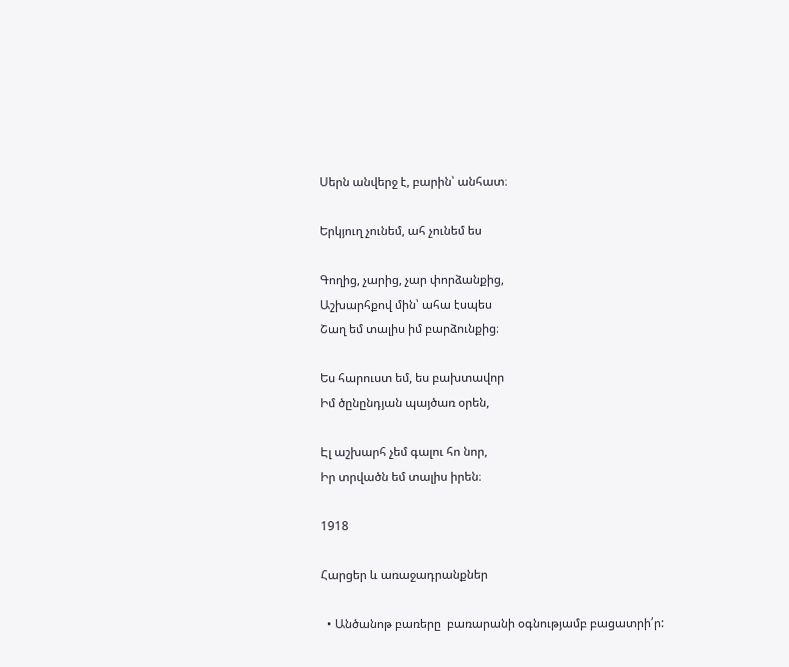Սերն անվերջ է, բարին՝ անհատ։

Երկյուղ չունեմ, ահ չունեմ ես

Գողից, չարից, չար փորձանքից,
Աշխարհքով մին՝ ահա էսպես
Շաղ եմ տալիս իմ բարձունքից։

Ես հարուստ եմ, ես բախտավոր
Իմ ծընընդյան պայծառ օրեն,

Էլ աշխարհ չեմ գալու հո նոր,
Իր տրվածն եմ տալիս իրեն։

1918

Հարցեր և առաջադրանքներ

  • Անծանոթ բառերը  բառարանի օգնությամբ բացատրի՛ր: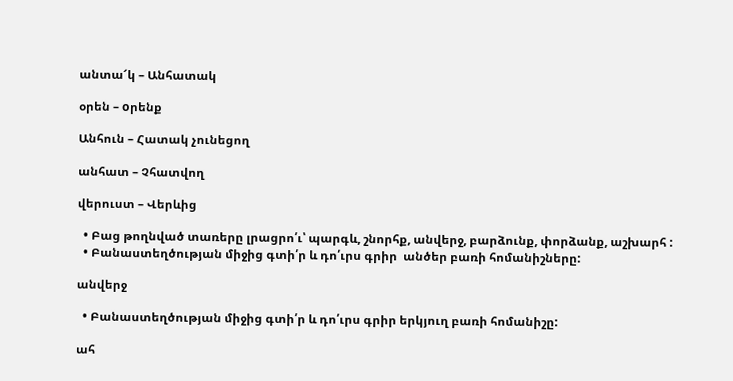անտա՜կ – Անհատակ

օրեն – oրենք

Անհուն – Հատակ չունեցող

անհատ – Չհատվող

վերուստ – Վերևից

  • Բաց թողնված տառերը լրացրո՛ւ՝ պարգև, շնորհք, անվերջ, բարձունք, փորձանք, աշխարհ :
  • Բանաստեղծության միջից գտի՛ր և դո՛ւրս գրիր  անծեր բառի հոմանիշները:

անվերջ

  • Բանաստեղծության միջից գտի՛ր և դո՛ւրս գրիր երկյուղ բառի հոմանիշը:

ահ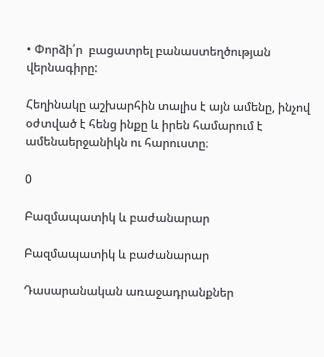• Փորձի՛ր  բացատրել բանաստեղծության վերնագիրը:

Հեղինակը աշխարհին տալիս է այն ամենը, ինչով օժտված է հենց ինքը և իրեն համարում է ամենաերջանիկն ու հարուստը։

0

Բազմապատիկ և բաժանարար

Բազմապատիկ և բաժանարար

Դասարանական առաջադրանքներ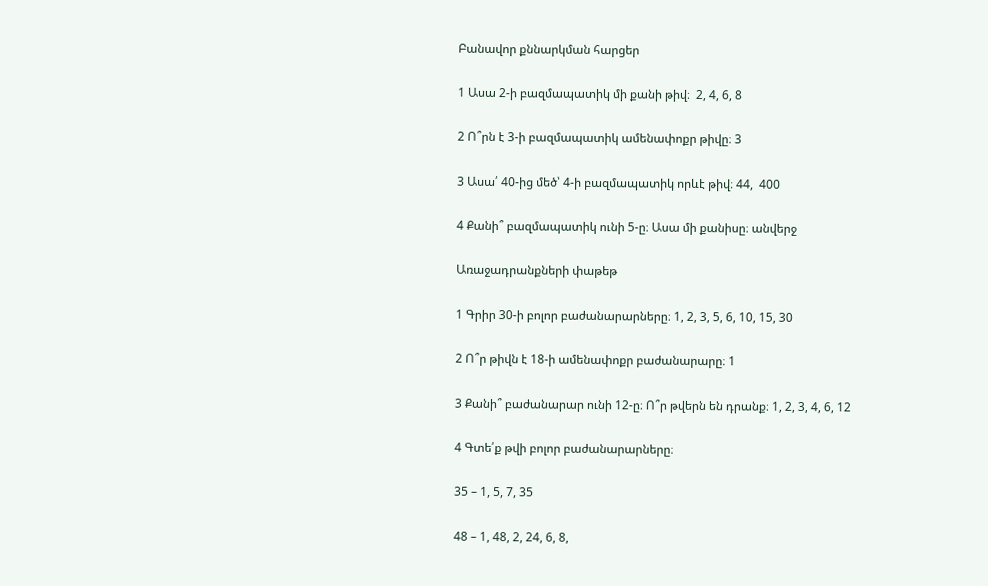Բանավոր քննարկման հարցեր

1 Ասա 2-ի բազմապատիկ մի քանի թիվ։  2, 4, 6, 8

2 Ո՞րն է 3-ի բազմապատիկ ամենափոքր թիվը։ 3

3 Ասա՛ 40-ից մեծ՝ 4-ի բազմապատիկ որևէ թիվ։ 44,  400

4 Քանի՞ բազմապատիկ ունի 5-ը։ Ասա մի քանիսը։ անվերջ

Առաջադրանքների փաթեթ

1 Գրիր 30-ի բոլոր բաժանարարները։ 1, 2, 3, 5, 6, 10, 15, 30

2 Ո՞ր թիվն է 18-ի ամենափոքր բաժանարարը։ 1

3 Քանի՞ բաժանարար ունի 12-ը։ Ո՞ր թվերն են դրանք։ 1, 2, 3, 4, 6, 12

4 Գտե՛ք թվի բոլոր բաժանարարները։

35 – 1, 5, 7, 35

48 – 1, 48, 2, 24, 6, 8,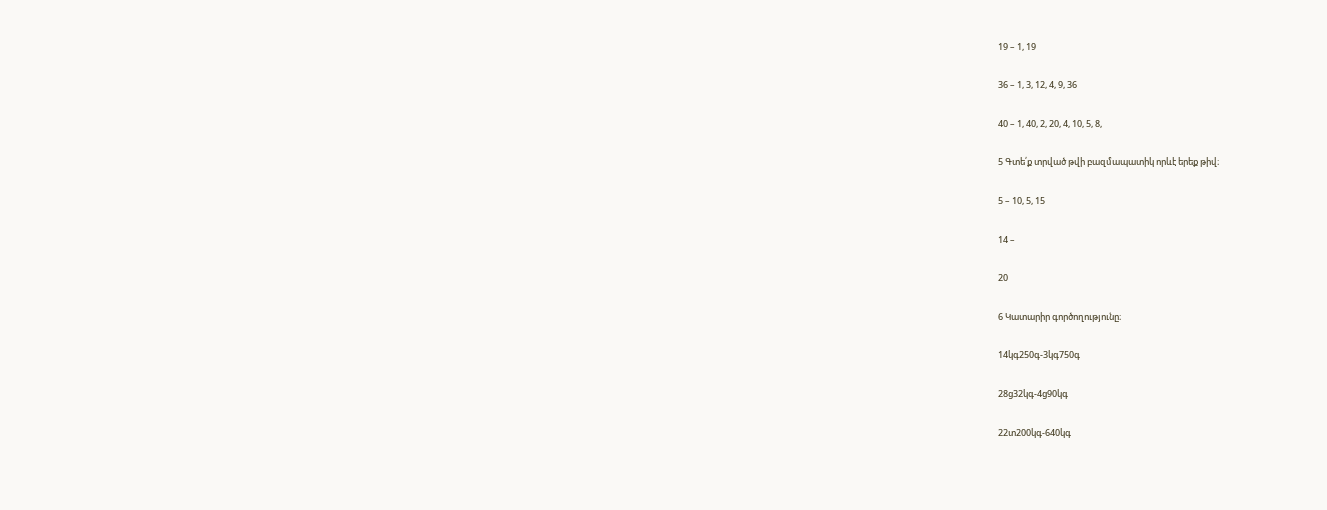19 – 1, 19

36 – 1, 3, 12, 4, 9, 36

40 – 1, 40, 2, 20, 4, 10, 5, 8,

5 Գտե՛ք տրված թվի բազմապատիկ որևէ երեք թիվ։

5 – 10, 5, 15

14 –

20

6 Կատարիր գործողությունը։

14կգ250գ-3կգ750գ

28ց32կգ-4ց90կգ

22տ200կգ-640կգ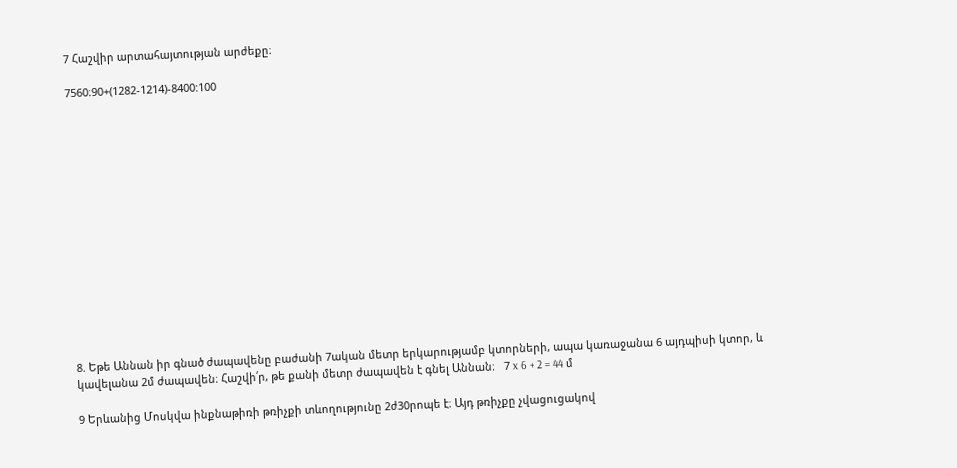7 Հաշվիր արտահայտության արժեքը։

7560։90+(1282-1214)-8400:100















8. Եթե Աննան իր գնած ժապավենը բաժանի 7ական մետր երկարությամբ կտորների, ապա կառաջանա 6 այդպիսի կտոր, և կավելանա 2մ ժապավեն։ Հաշվի՛ր, թե քանի մետր ժապավեն է գնել Աննան։   7 x 6 + 2 = 44 մ

9 Երևանից Մոսկվա ինքնաթիռի թռիչքի տևողությունը 2ժ30րոպե է։ Այդ թռիչքը չվացուցակով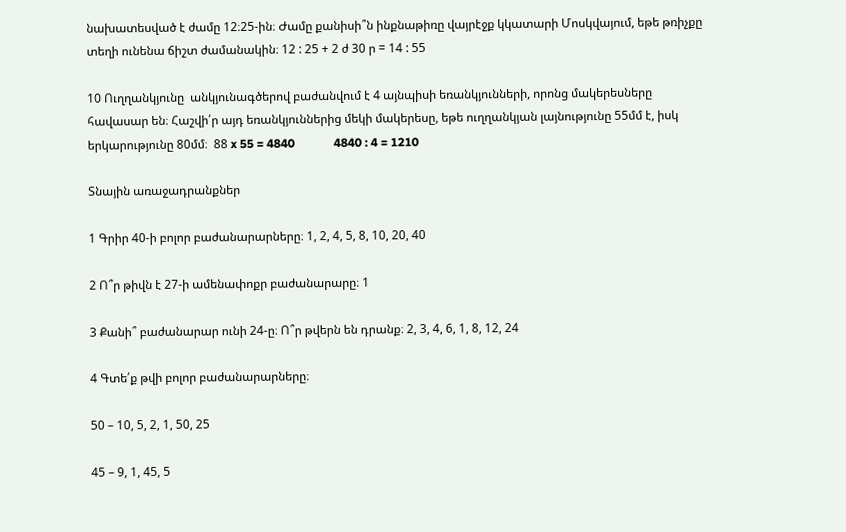նախատեսված է ժամը 12։25-ին։ Ժամը քանիսի՞ն ինքնաթիռը վայրէջք կկատարի Մոսկվայում, եթե թռիչքը տեղի ունենա ճիշտ ժամանակին։ 12 : 25 + 2 ժ 30 ր = 14 : 55

10 Ուղղանկյունը  անկյունագծերով բաժանվում է 4 այնպիսի եռանկյունների, որոնց մակերեսները հավասար են։ Հաշվի՛ր այդ եռանկյուններից մեկի մակերեսը, եթե ուղղանկյան լայնությունը 55մմ է, իսկ երկարությունը 80մմ։  88 x 55 = 4840             4840 : 4 = 1210

Տնային առաջադրանքներ

1 Գրիր 40-ի բոլոր բաժանարարները։ 1, 2, 4, 5, 8, 10, 20, 40

2 Ո՞ր թիվն է 27-ի ամենափոքր բաժանարարը։ 1

3 Քանի՞ բաժանարար ունի 24-ը։ Ո՞ր թվերն են դրանք։ 2, 3, 4, 6, 1, 8, 12, 24

4 Գտե՛ք թվի բոլոր բաժանարարները։

50 – 10, 5, 2, 1, 50, 25

45 – 9, 1, 45, 5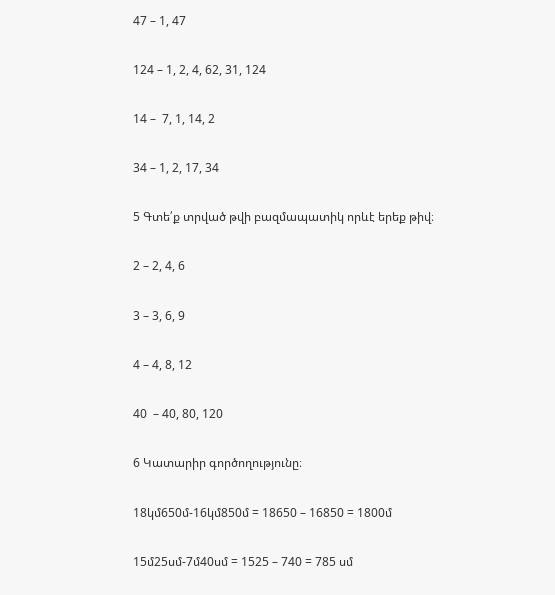47 – 1, 47

124 – 1, 2, 4, 62, 31, 124

14 –  7, 1, 14, 2

34 – 1, 2, 17, 34

5 Գտե՛ք տրված թվի բազմապատիկ որևէ երեք թիվ։

2 – 2, 4, 6

3 – 3, 6, 9

4 – 4, 8, 12

40  – 40, 80, 120

6 Կատարիր գործողությունը։

18կմ650մ-16կմ850մ = 18650 – 16850 = 1800մ

15մ25սմ-7մ40սմ = 1525 – 740 = 785 սմ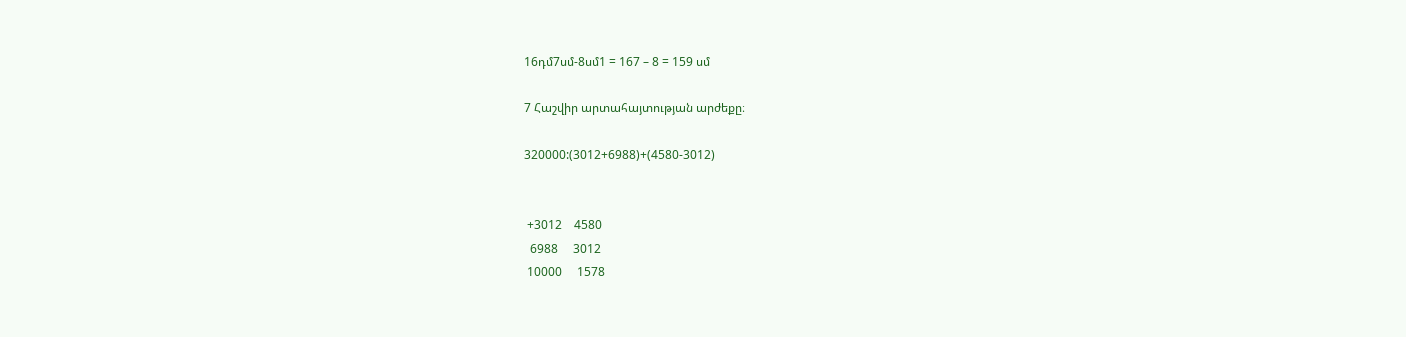16դմ7սմ-8սմ1 = 167 – 8 = 159 սմ

7 Հաշվիր արտահայտության արժեքը։

320000:(3012+6988)+(4580-3012)


 +3012    4580
  6988     3012
 10000     1578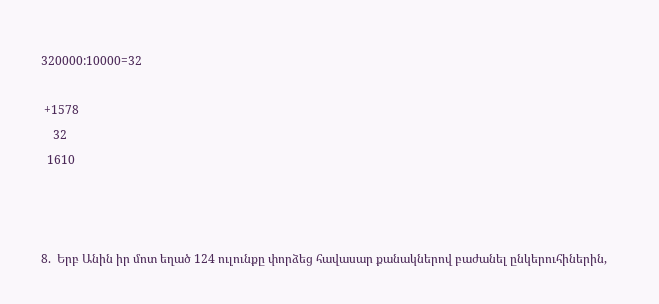320000:10000=32

 +1578
    32
  1610



8.  Երբ Անին իր մոտ եղած 124 ուլունքը փորձեց հավասար քանակներով բաժանել ընկերուհիներին,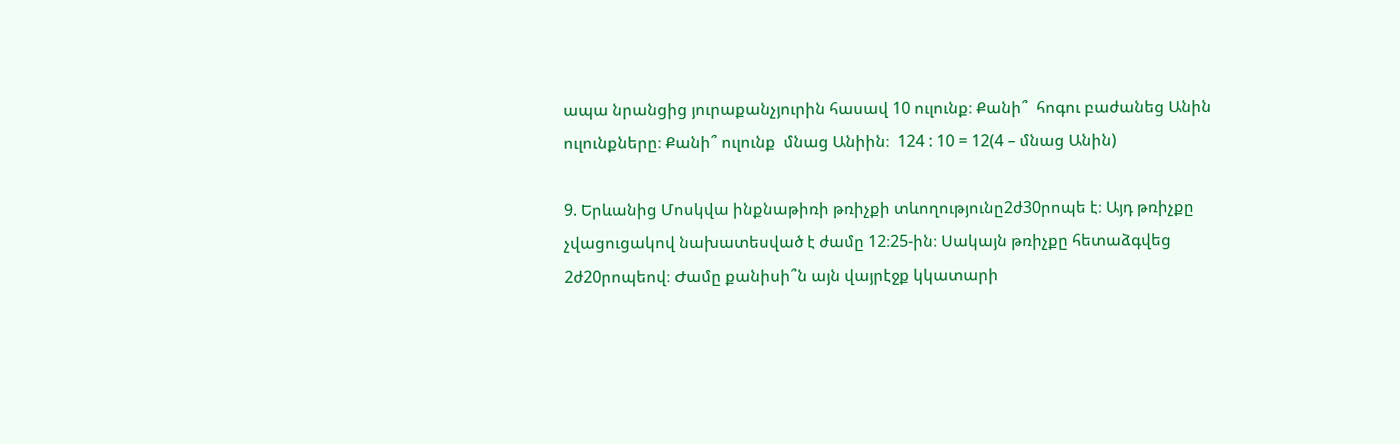ապա նրանցից յուրաքանչյուրին հասավ 10 ուլունք։ Քանի՞  հոգու բաժանեց Անին ուլունքները։ Քանի՞ ուլունք  մնաց Անիին։  124 : 10 = 12(4 – մնաց Անին)

9. Երևանից Մոսկվա ինքնաթիռի թռիչքի տևողությունը2ժ30րոպե է։ Այդ թռիչքը չվացուցակով նախատեսված է ժամը 12։25-ին։ Սակայն թռիչքը հետաձգվեց 2ժ20րոպեով։ Ժամը քանիսի՞ն այն վայրէջք կկատարի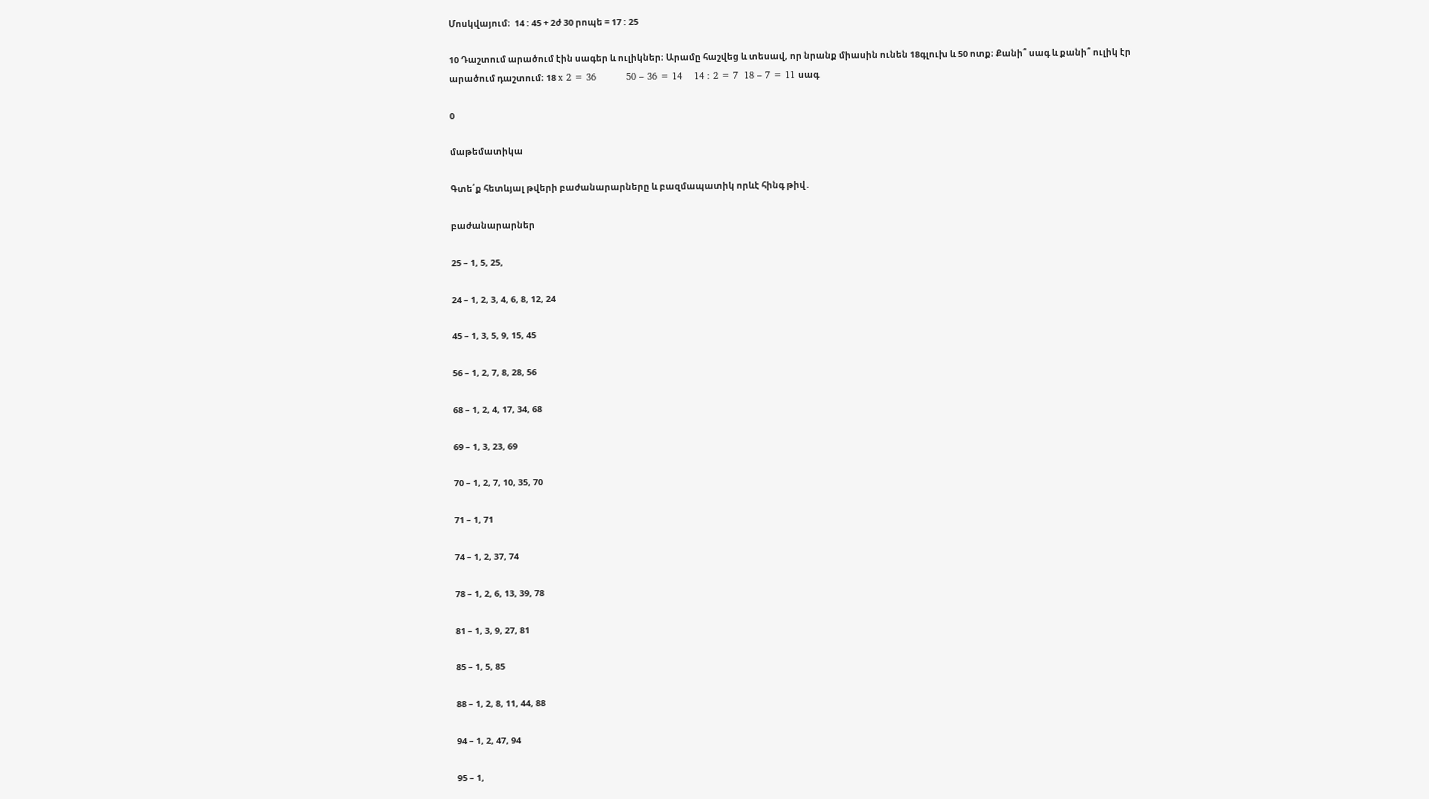Մոսկվայում։  14 : 45 + 2ժ 30 րոպե = 17 : 25

10 Դաշտում արածում էին սագեր և ուլիկներ։ Արամը հաշվեց և տեսավ, որ նրանք միասին ունեն 18գլուխ և 50 ոտք։ Քանի՞ սագ և քանի՞ ուլիկ էր արածում դաշտում։ 18 x 2 = 36          50 – 36 = 14    14 : 2 = 7  18 – 7 = 11 սագ

0

մաթեմատիկա

Գտե՛ք հետևյալ թվերի բաժանարարները և բազմապատիկ որևէ հինգ թիվ․

բաժանարարներ

25 – 1, 5, 25,

24 – 1, 2, 3, 4, 6, 8, 12, 24

45 – 1, 3, 5, 9, 15, 45

56 – 1, 2, 7, 8, 28, 56

68 – 1, 2, 4, 17, 34, 68

69 – 1, 3, 23, 69

70 – 1, 2, 7, 10, 35, 70

71 – 1, 71

74 – 1, 2, 37, 74

78 – 1, 2, 6, 13, 39, 78

81 – 1, 3, 9, 27, 81

85 – 1, 5, 85

88 – 1, 2, 8, 11, 44, 88

94 – 1, 2, 47, 94

95 – 1,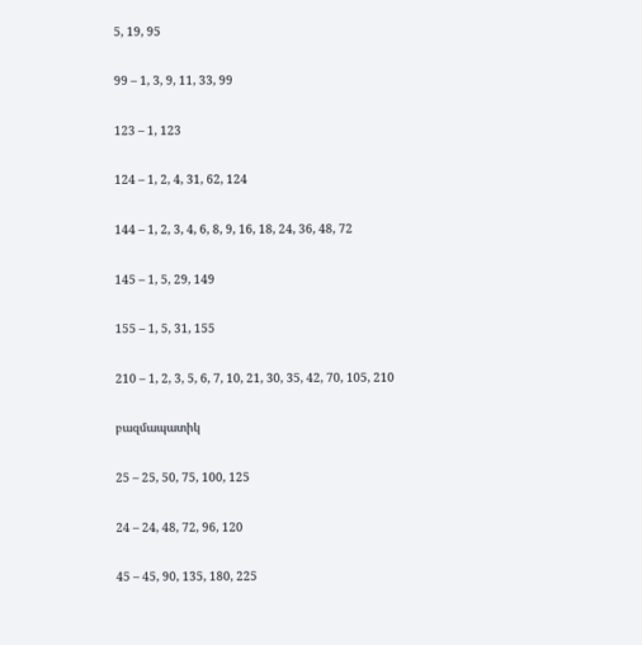5, 19, 95

99 – 1, 3, 9, 11, 33, 99

123 – 1, 123

124 – 1, 2, 4, 31, 62, 124

144 – 1, 2, 3, 4, 6, 8, 9, 16, 18, 24, 36, 48, 72

145 – 1, 5, 29, 149

155 – 1, 5, 31, 155

210 – 1, 2, 3, 5, 6, 7, 10, 21, 30, 35, 42, 70, 105, 210

բազմապատիկ

25 – 25, 50, 75, 100, 125

24 – 24, 48, 72, 96, 120

45 – 45, 90, 135, 180, 225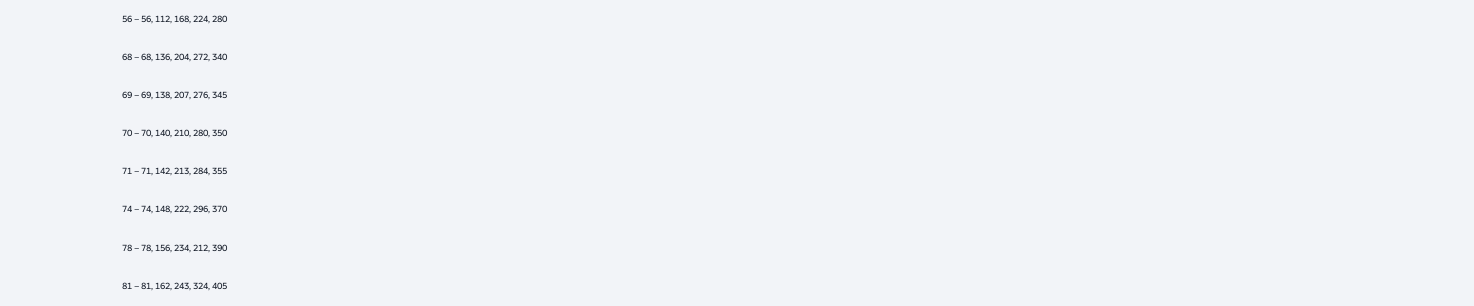56 – 56, 112, 168, 224, 280

68 – 68, 136, 204, 272, 340

69 – 69, 138, 207, 276, 345

70 – 70, 140, 210, 280, 350

71 – 71, 142, 213, 284, 355

74 – 74, 148, 222, 296, 370

78 – 78, 156, 234, 212, 390

81 – 81, 162, 243, 324, 405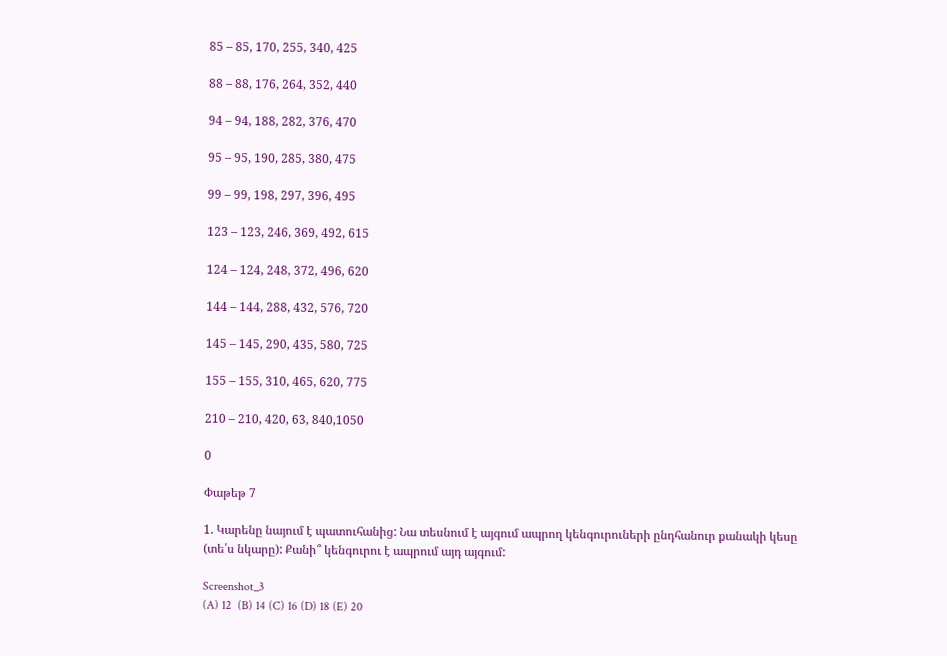85 – 85, 170, 255, 340, 425

88 – 88, 176, 264, 352, 440

94 – 94, 188, 282, 376, 470

95 – 95, 190, 285, 380, 475

99 – 99, 198, 297, 396, 495

123 – 123, 246, 369, 492, 615

124 – 124, 248, 372, 496, 620

144 – 144, 288, 432, 576, 720

145 – 145, 290, 435, 580, 725

155 – 155, 310, 465, 620, 775

210 – 210, 420, 63, 840,1050

0

Փաթեթ 7

1. Կարենը նայում է պատուհանից: Նա տեսնում է այգում ապրող կենգուրուների ընդհանուր քանակի կեսը (տե՛ս նկարը): Քանի՞ կենգուրու է ապրում այդ այգում:

Screenshot_3
(A) 12  (B) 14 (C) 16 (D) 18 (E) 20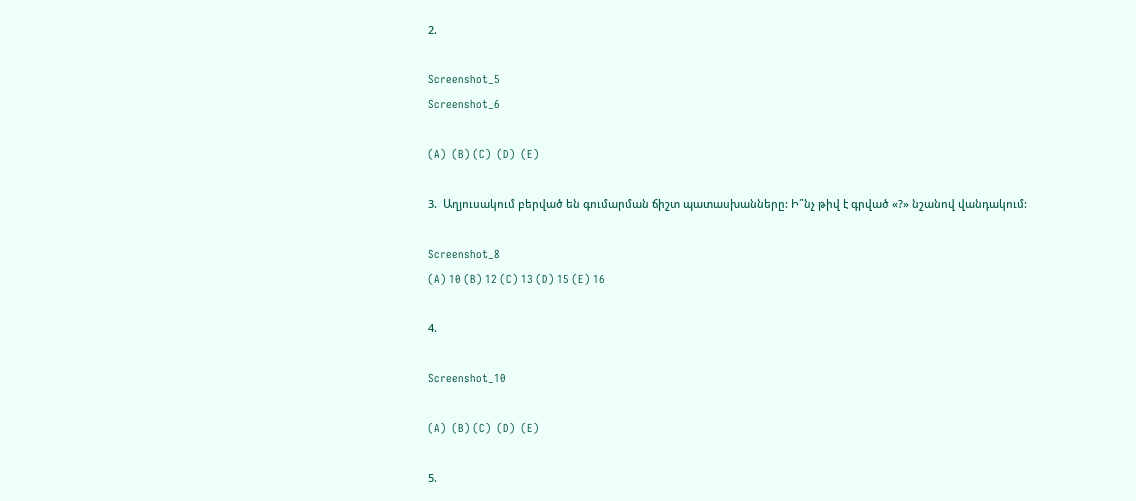2.

Screenshot_5
Screenshot_6

(A)  (B) (C)  (D)  (E)

3.  Աղյուսակում բերված են գումարման ճիշտ պատասխանները: Ի՞նչ թիվ է գրված «?» նշանով վանդակում:

Screenshot_8
(A) 10 (B) 12 (C) 13 (D) 15 (E) 16

4.

Screenshot_10

(A)  (B) (C)  (D)  (E)

5.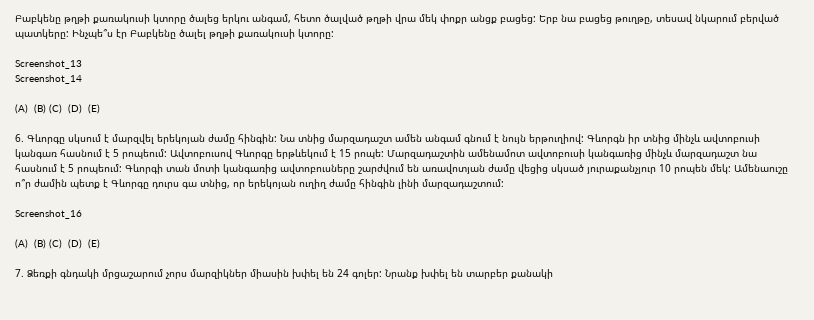Բաբկենը թղթի քառակուսի կտորը ծալեց երկու անգամ, հետո ծալված թղթի վրա մեկ փոքր անցք բացեց: Երբ նա բացեց թուղթը, տեսավ նկարում բերված պատկերը: Ինչպե՞ս էր Բաբկենը ծալել թղթի քառակուսի կտորը:

Screenshot_13
Screenshot_14

(A)  (B) (C)  (D)  (E)

6. Գևորգը սկսում է մարզվել երեկոյան ժամը հինգին: Նա տնից մարզադաշտ ամեն անգամ գնում է նույն երթուղիով: Գևորգն իր տնից մինչև ավտոբուսի կանգառ հասնում է 5 րոպեում: Ավտոբուսով Գևորգը երթևեկում է 15 րոպե: Մարզադաշտին ամենամոտ ավտոբուսի կանգառից մինչև մարզադաշտ նա հասնում է 5 րոպեում: Գևորգի տան մոտի կանգառից ավտոբուսները շարժվում են առավոտյան ժամը վեցից սկսած յուրաքանչյուր 10 րոպեն մեկ: Ամենաուշը ո՞ր ժամին պետք է Գևորգը դուրս գա տնից, որ երեկոյան ուղիղ ժամը հինգին լինի մարզադաշտում:

Screenshot_16

(A)  (B) (C)  (D)  (E)

7. Ձեռքի գնդակի մրցաշարում չորս մարզիկներ միասին խփել են 24 գոլեր: Նրանք խփել են տարբեր քանակի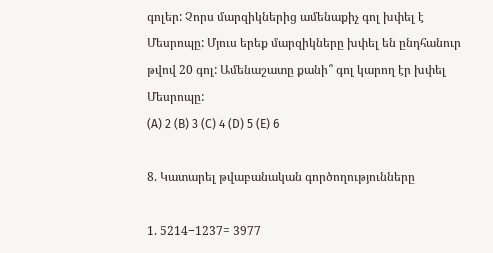գոլեր: Չորս մարզիկներից ամենաքիչ գոլ խփել է Մեսրոպը: Մյուս երեք մարզիկները խփել են ընդհանուր թվով 20 գոլ: Ամենաշատը քանի՞ գոլ կարող էր խփել Մեսրոպը:
(A) 2 (B) 3 (C) 4 (D) 5 (E) 6

8. Կատարել թվաբանական գործողությունները

1. 5214−1237= 3977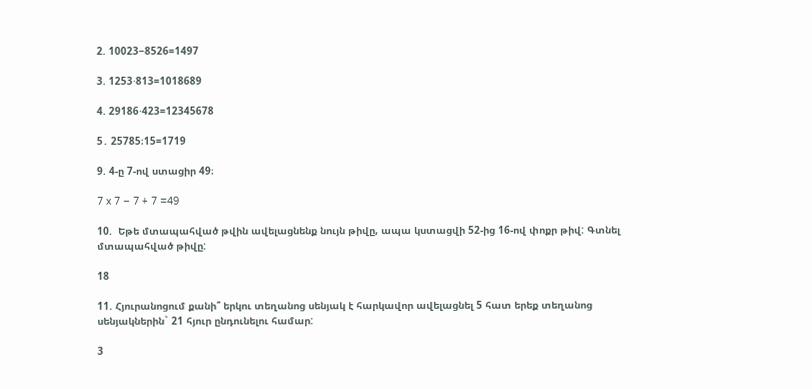2. 10023−8526=1497

3. 1253⋅813=1018689

4. 29186⋅423=12345678

5․ 25785։15=1719

9. 4-ը 7-ով ստացիր 49։

7 x 7 – 7 + 7 =49

10.  Եթե մտապահված թվին ավելացնենք նույն թիվը, ապա կստացվի 52-ից 16-ով փոքր թիվ: Գտնել մտապահված թիվը:

18

11. Հյուրանոցում քանի՞ երկու տեղանոց սենյակ է հարկավոր ավելացնել 5 հատ երեք տեղանոց սենյակներին` 21 հյուր ընդունելու համար:

3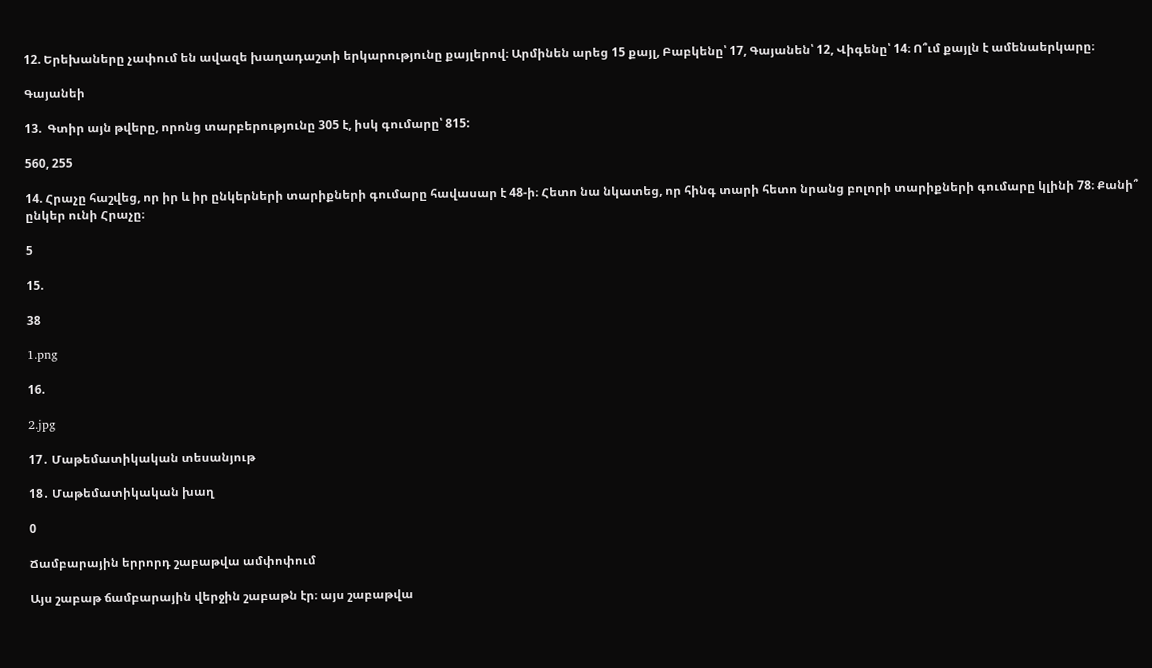12. Երեխաները չափում են ավազե խաղադաշտի երկարությունը քայլերով։ Արմինեն արեց 15 քայլ, Բաբկենը՝ 17, Գայանեն՝ 12, Վիգենը՝ 14։ Ո՞ւմ քայլն է ամենաերկարը։

Գայանեի

13.  Գտիր այն թվերը, որոնց տարբերությունը 305 է, իսկ գումարը՝ 815:

560, 255

14. Հրաչը հաշվեց, որ իր և իր ընկերների տարիքների գումարը հավասար է 48-ի։ Հետո նա նկատեց, որ հինգ տարի հետո նրանց բոլորի տարիքների գումարը կլինի 78։ Քանի՞ ընկեր ունի Հրաչը։

5

15.

38

1.png

16.

2.jpg

17․ Մաթեմատիկական տեսանյութ

18․ Մաթեմատիկական խաղ

0

Ճամբարային երրորդ շաբաթվա ամփոփում

Այս շաբաթ ճամբարային վերջին շաբաթն էր։ այս շաբաթվա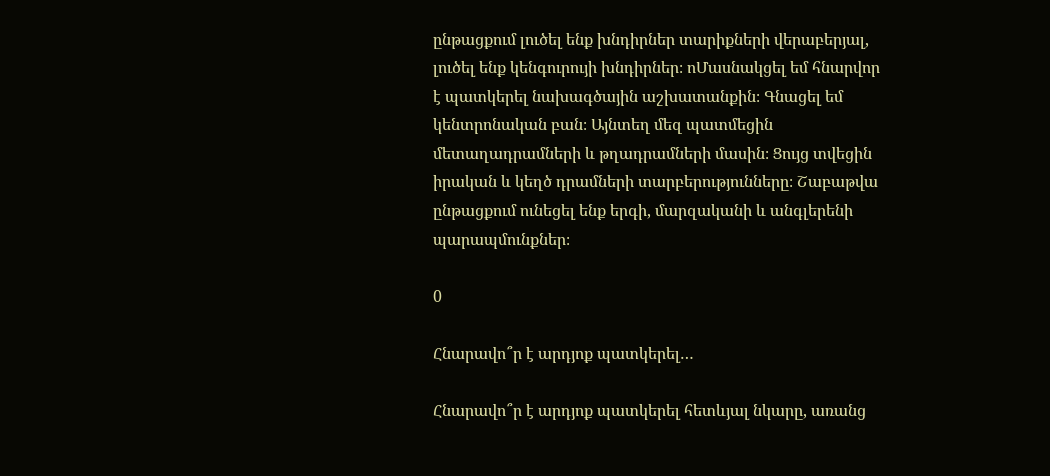ընթացքում լուծել ենք խնդիրներ տարիքների վերաբերյալ, լուծել ենք կենգուրույի խնդիրներ։ ոՄասնակցել եմ հնարվոր է պատկերել նախագծային աշխատանքին։ Գնացել եմ կենտրոնական բան։ Այնտեղ մեզ պատմեցին մետաղադրամների և թղադրամների մասին։ Ցույց տվեցին իրական և կեղծ դրամների տարբերությունները։ Շաբաթվա ընթացքում ունեցել ենք երգի, մարզականի և անգլերենի պարապմունքներ։

0

Հնարավո՞ր է արդյոք պատկերել…

Հնարավո՞ր է արդյոք պատկերել հետևյալ նկարը, առանց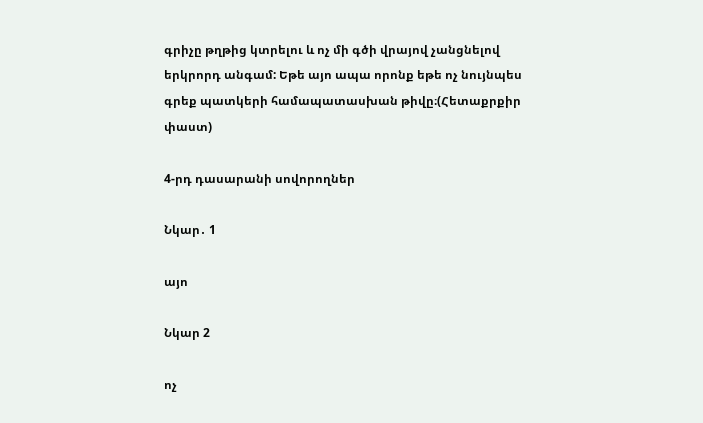գրիչը թղթից կտրելու և ոչ մի գծի վրայով չանցնելով երկրորդ անգամ: Եթե այո ապա որոնք եթե ոչ նույնպես գրեք պատկերի համապատասխան թիվը։(Հետաքրքիր փաստ)

4-րդ դասարանի սովորողներ

Նկար․ 1

այո

Նկար 2

ոչ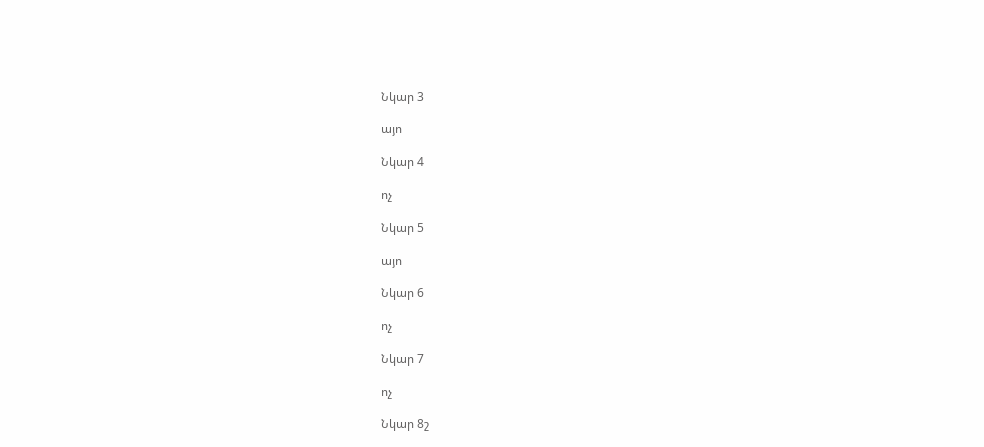Նկար 3

այո

Նկար 4

ոչ

Նկար 5

այո

Նկար 6

ոչ

Նկար 7

ոչ

Նկար 8շ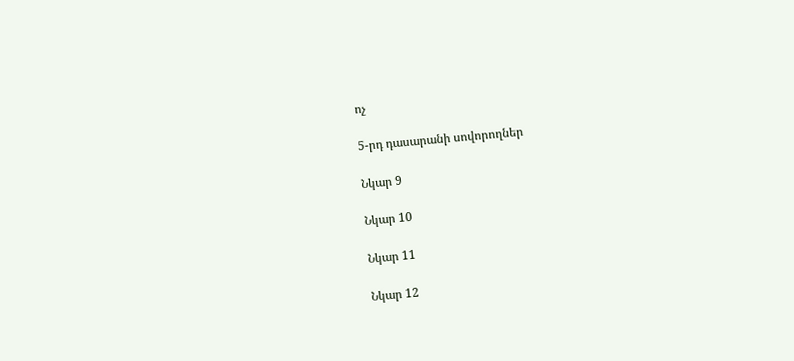ոչ

5-րդ դասարանի սովորողներ

Նկար 9

Նկար 10

Նկար 11

Նկար 12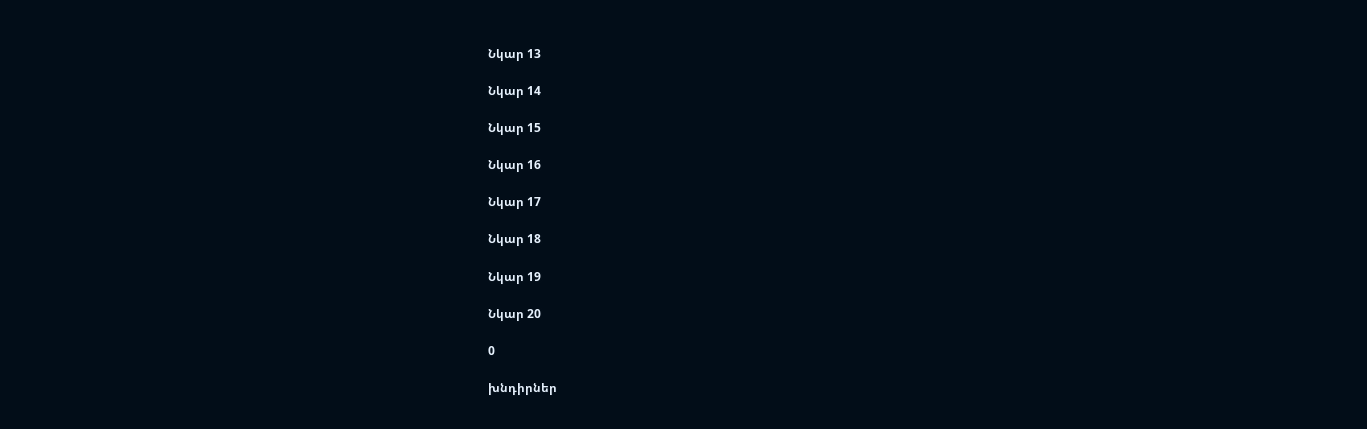Նկար 13

Նկար 14

Նկար 15

Նկար 16

Նկար 17

Նկար 18

Նկար 19

Նկար 20

0

խնդիրներ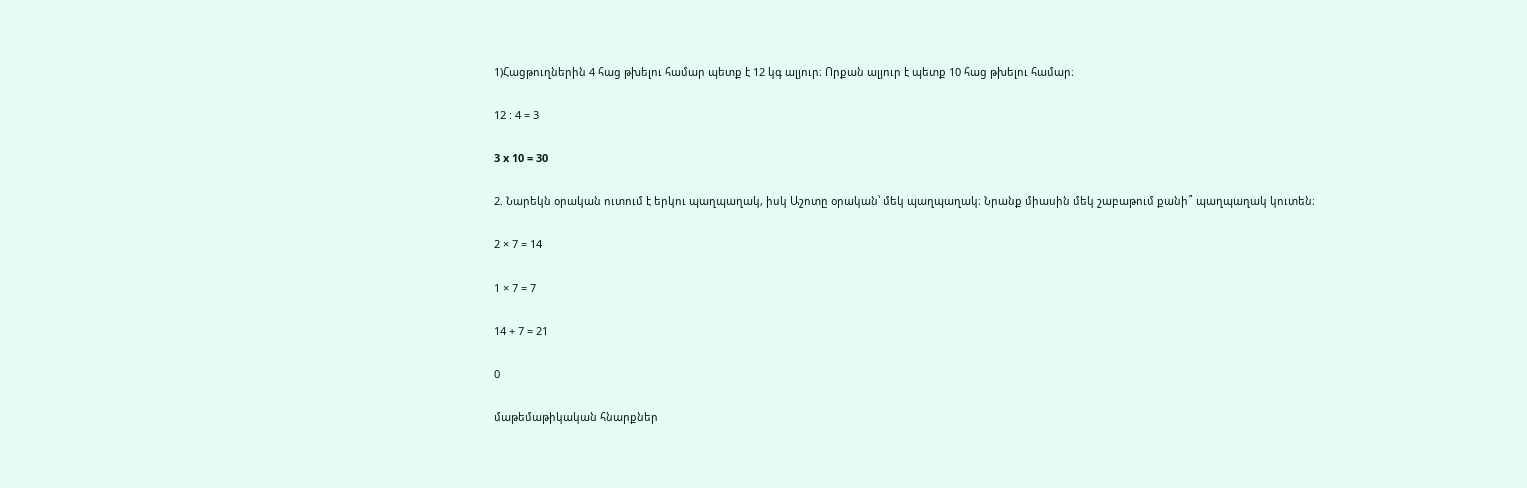1)Հացթուղներին 4 հաց թխելու համար պետք է 12 կգ ալյուր։ Որքան ալյուր է պետք 10 հաց թխելու համար։

12 : 4 = 3

3 x 10 = 30

2. Նարեկն օրական ուտում է երկու պաղպաղակ, իսկ Աշոտը օրական՝ մեկ պաղպաղակ։ Նրանք միասին մեկ շաբաթում քանի՞ պաղպաղակ կուտեն։

2 × 7 = 14

1 × 7 = 7

14 + 7 = 21

0

մաթեմաթիկական հնարքներ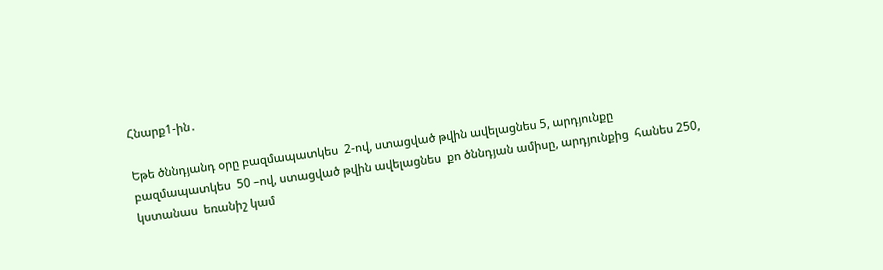Հնարք1-ին․

Եթե ծննդյանդ օրը բազմապատկես  2-ով, ստացված թվին ավելացնես 5, արդյունքը բազմապատկես  50 –ով, ստացված թվին ավելացնես  քո ծննդյան ամիսը, արդյունքից  հանես 250, կստանաս  եռանիշ կամ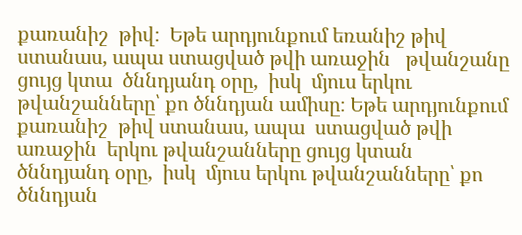քառանիշ  թիվ։  Եթե արդյունքում եռանիշ թիվ ստանաս, ապա ստացված թվի առաջին   թվանշանը ցույց կտա  ծննդյանդ օրը,  իսկ  մյուս երկու թվանշանները՝ քո ծննդյան ամիսը։ Եթե արդյունքում քառանիշ  թիվ ստանաս, ապա  ստացված թվի առաջին  երկու թվանշանները ցույց կտան  ծննդյանդ օրը,  իսկ  մյուս երկու թվանշանները՝ քո ծննդյան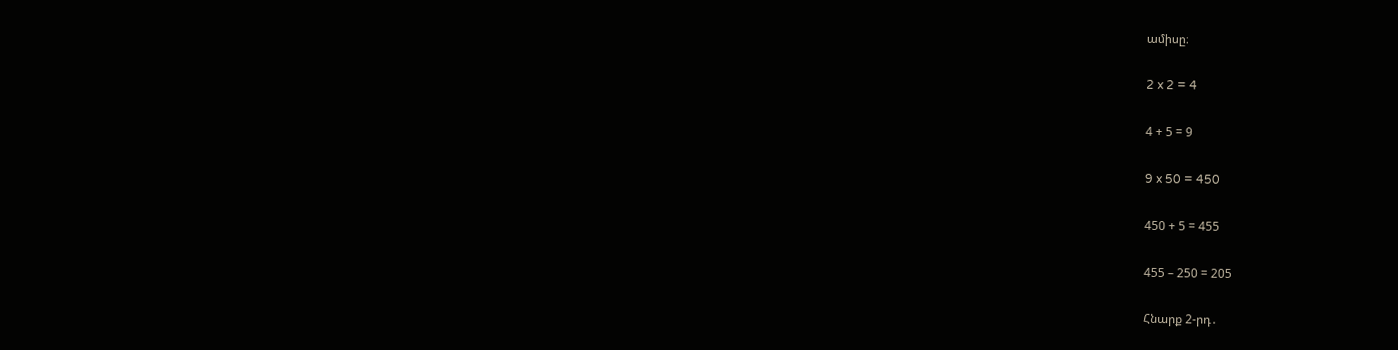ամիսը։

2 x 2 = 4

4 + 5 = 9

9 x 50 = 450

450 + 5 = 455

455 – 250 = 205

Հնարք 2-րդ․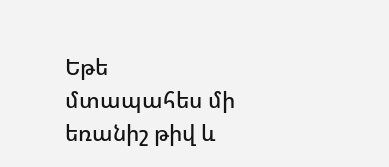Եթե մտապահես մի եռանիշ թիվ և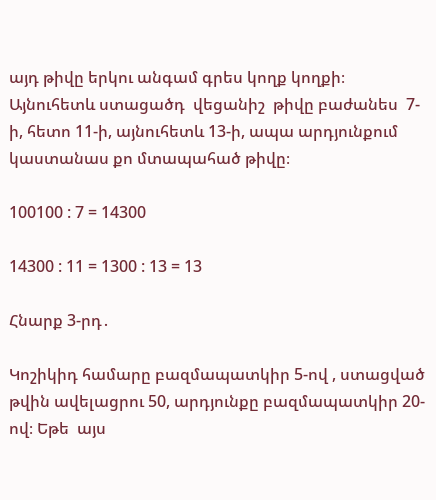այդ թիվը երկու անգամ գրես կողք կողքի։ Այնուհետև ստացածդ  վեցանիշ  թիվը բաժանես  7-ի, հետո 11-ի, այնուհետև 13-ի, ապա արդյունքում   կաստանաս քո մտապահած թիվը։

100100 : 7 = 14300

14300 : 11 = 1300 : 13 = 13

Հնարք 3-րդ․

Կոշիկիդ համարը բազմապատկիր 5-ով , ստացված թվին ավելացրու 50, արդյունքը բազմապատկիր 20-ով։ Եթե  այս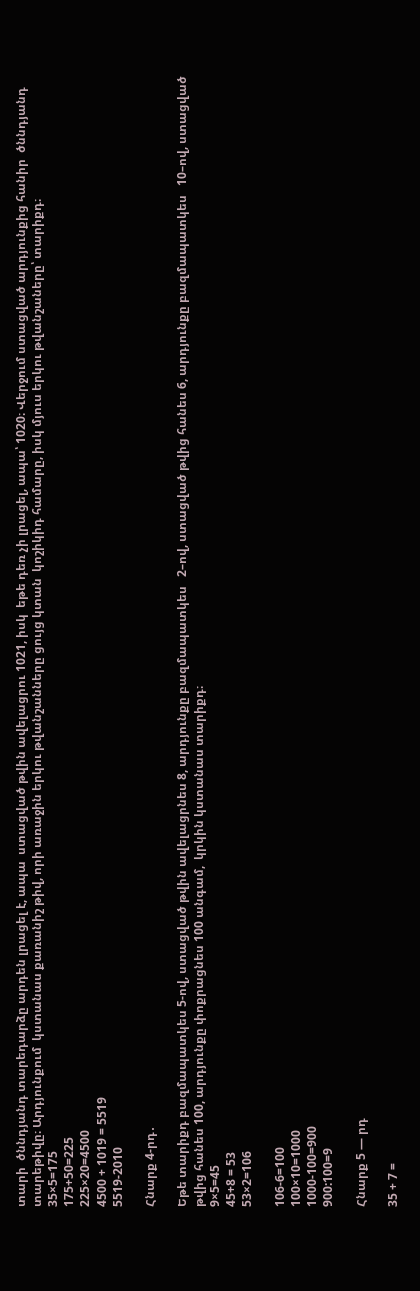տարի  ծննդյանդ տարեդարձը արդեն լրացել է, ապա  ստացված թվին ավելացրու 1021, իսկ  եթե դեռ չի լրացել, ապա՝ 1020։ Վերջում ստացված արդյունքից հանիր  ծննդյանդ տարեթիվը։ Արդյունքում  կստանաս քառանիշ թիվ, որի առաջին երկու թվանշանները ցույց կտան  կոշիկիդ համարը, իսկ մյուս երկու թվանշաները՝ տարիքդ։
35×5=175
175+50=225
225×20=4500
4500 + 1019 = 5519
5519-2010

Հնարք 4-րդ․

Եթե տարիքդ բազմապատկես 5-ով, ստացված թվին ավելացրնես 8, արդյունքը բազմապատկես   2–ով, ստացված թվից հանես 6, արդյունքը բազմապատկես   10–ով, ստացված թվից հանես 100, արդյունքը փոքրացնես 100 անգամ,  կրկին կստանաս տարիքդ։
9×5=45
45+8 = 53
53×2=106

106-6=100
100×10=1000
1000-100=900
900:100=9

Հնարք 5 — րդ

35 + 7 =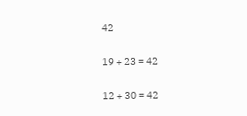42

19 + 23 = 42

12 + 30 = 42